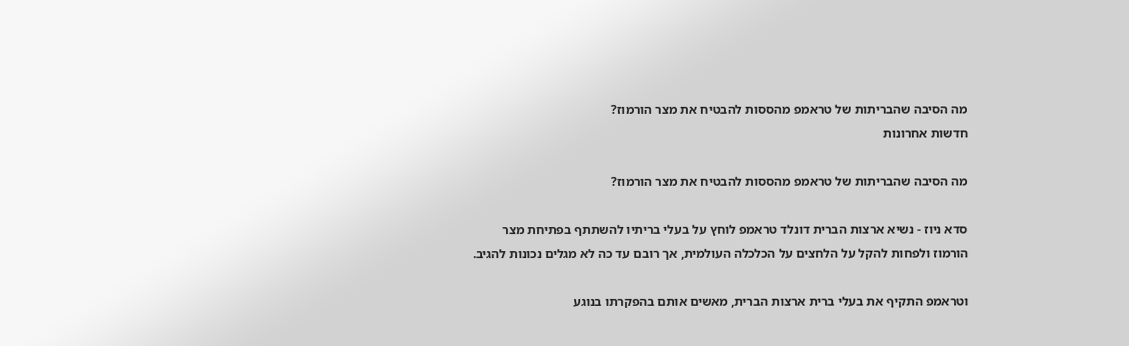מה הסיבה שהבריתות של טראמפ מהססות להבטיח את מצר הורמוז?
חדשות אחרונות

מה הסיבה שהבריתות של טראמפ מהססות להבטיח את מצר הורמוז?

סדא ניוז - נשיא ארצות הברית דונלד טראמפ לוחץ על בעלי בריתיו להשתתף בפתיחת מצר הורמוז ולפחות להקל על הלחצים על הכלכלה העולמית, אך רובם עד כה לא מגלים נכונות להגיב.

וטראמפ התקיף את בעלי ברית ארצות הברית, מאשים אותם בהפקרתו בנוגע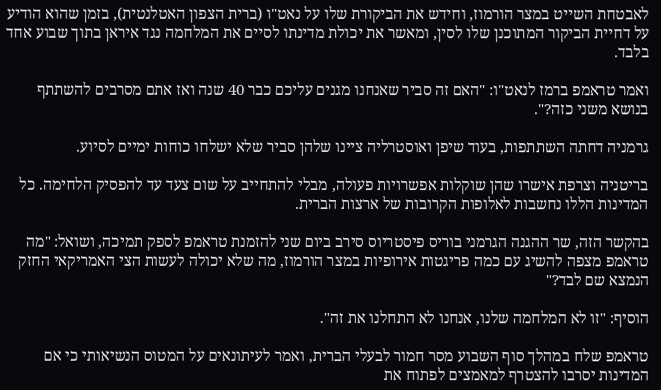לאבטחת השייט במצר הורמוז, וחידש את הביקורת שלו על נאט"ו (ברית הצפון האטלנטית), בזמן שהוא הודיע על דחיית הביקור המתוכנן שלו לסין, ומאשר את יכולת מדינתו לסיים את המלחמה נגד איראן בתוך שבוע אחד בלבד.

ואמר טראמפ ברמז לנאט"ו: "האם זה סביר שאנחנו מגנים עליכם כבר 40 שנה ואז אתם מסרבים להשתתף בנושא משני כזה?".

גרמניה דחתה השתתפות, בעוד שיפן ואוסטרליה ציינו שלהן סביר שלא ישלחו כוחות ימיים לסיוע.

בריטניה וצרפת אישרו שהן שוקלות אפשרויות פעולה, מבלי להתחייב על שום צעד עד להפסיק הלחימה. כל המדינות הללו נחשבות לאלופות הקרובות של ארצות הברית.

בהקשר הזה, שר ההגנה הגרמני בוריס פיסטריוס סירב ביום שני להזמנת טראמפ לספק תמיכה, ושואל: "מה טראמפ מצפה להשיג עם כמה פריגטות אירופיות במצר הורמוז, מה שלא יכולה לעשות הצי האמריקאי החזק הנמצא שם לבד?"

הוסיף: "זו לא המלחמה שלנו, אנחנו לא התחלנו את זה".

טראמפ שלח במהלך סוף השבוע מסר חמור לבעלי הברית, ואמר לעיתונאים על המטוס הנשיאותי כי אם המדינות יסרבו להצטרף למאמצים לפתוח את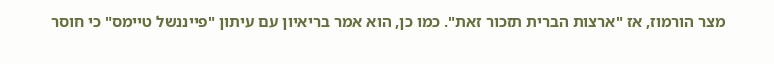מצר הורמוז, אז "ארצות הברית תזכור זאת". כמו כן, הוא אמר בריאיון עם עיתון "פייננשל טיימס" כי חוסר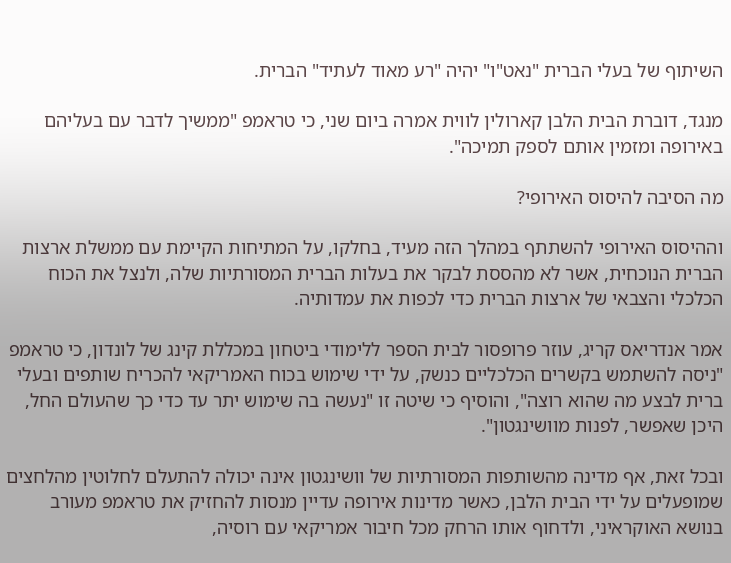השיתוף של בעלי הברית "נאט"ו" יהיה "רע מאוד לעתיד" הברית.

מנגד, דוברת הבית הלבן קארולין לווית אמרה ביום שני, כי טראמפ "ממשיך לדבר עם בעליהם באירופה ומזמין אותם לספק תמיכה".

מה הסיבה להיסוס האירופי?

וההיסוס האירופי להשתתף במהלך הזה מעיד, בחלקו, על המתיחות הקיימת עם ממשלת ארצות הברית הנוכחית, אשר לא מהססת לבקר את בעלות הברית המסורתיות שלה, ולנצל את הכוח הכלכלי והצבאי של ארצות הברית כדי לכפות את עמדותיה.

אמר אנדריאס קריג, עוזר פרופסור לבית הספר ללימודי ביטחון במכללת קינג של לונדון, כי טראמפ "ניסה להשתמש בקשרים הכלכליים כנשק, על ידי שימוש בכוח האמריקאי להכריח שותפים ובעלי ברית לבצע מה שהוא רוצה", והוסיף כי שיטה זו "נעשה בה שימוש יתר עד כדי כך שהעולם החל, היכן שאפשר, לפנות מוושינגטון".

ובכל זאת, אף מדינה מהשותפות המסורתיות של וושינגטון אינה יכולה להתעלם לחלוטין מהלחצים שמופעלים על ידי הבית הלבן, כאשר מדינות אירופה עדיין מנסות להחזיק את טראמפ מעורב בנושא האוקראיני, ולדחוף אותו הרחק מכל חיבור אמריקאי עם רוסיה,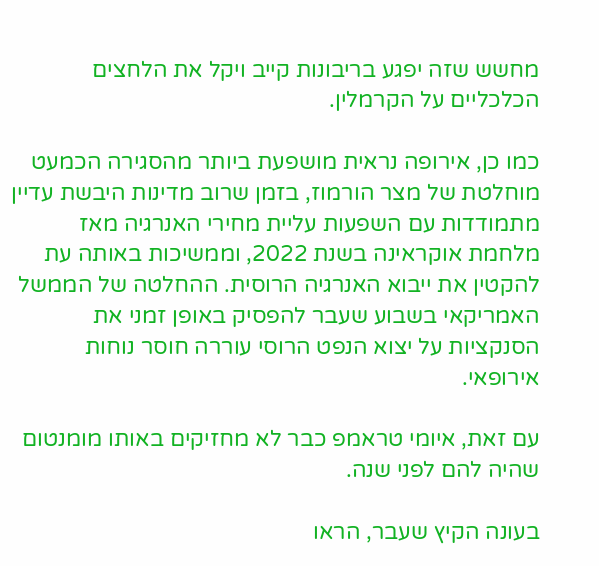מחשש שזה יפגע בריבונות קייב ויקל את הלחצים הכלכליים על הקרמלין.

כמו כן, אירופה נראית מושפעת ביותר מהסגירה הכמעט מוחלטת של מצר הורמוז, בזמן שרוב מדינות היבשת עדיין מתמודדות עם השפעות עליית מחירי האנרגיה מאז מלחמת אוקראינה בשנת 2022, וממשיכות באותה עת להקטין את ייבוא האנרגיה הרוסית. ההחלטה של הממשל האמריקאי בשבוע שעבר להפסיק באופן זמני את הסנקציות על יצוא הנפט הרוסי עוררה חוסר נוחות אירופאי.

עם זאת, איומי טראמפ כבר לא מחזיקים באותו מומנטום שהיה להם לפני שנה.

בעונה הקיץ שעבר, הראו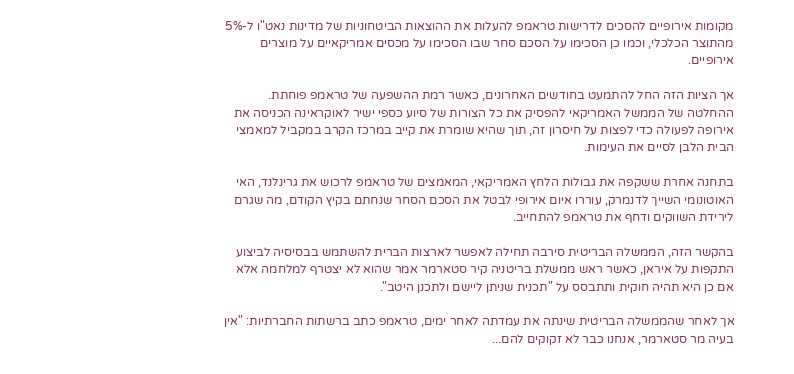מקומות אירופיים להסכים לדרישות טראמפ להעלות את ההוצאות הביטחוניות של מדינות נאט"ו ל-5% מהתוצר הכלכלי, וכמו כן הסכימו על הסכם סחר שבו הסכימו על מכסים אמריקאיים על מוצרים אירופיים.

אך הציות הזה החל להתמעט בחודשים האחרונים, כאשר רמת ההשפעה של טראמפ פוחתת. ההחלטה של הממשל האמריקאי להפסיק את כל הצורות של סיוע כספי ישיר לאוקראינה הכניסה את אירופה לפעולה כדי לפצות על חיסרון זה, תוך שהיא שומרת את קייב במרכז הקרב במקביל למאמצי הבית הלבן לסיים את העימות.

בתחנה אחרת ששקפה את גבולות הלחץ האמריקאי, המאמצים של טראמפ לרכוש את גרינלנד, האי האוטונומי השייך לדנמרק, עוררו איום אירופי לבטל את הסכם הסחר שנחתם בקיץ הקודם, מה שגרם לירידת השווקים ודחף את טראמפ להתחייב.

בהקשר הזה, הממשלה הבריטית סירבה תחילה לאפשר לארצות הברית להשתמש בבסיסיה לביצוע התקפות על איראן, כאשר ראש ממשלת בריטניה קיר סטארמר אמר שהוא לא יצטרף למלחמה אלא אם כן היא תהיה חוקית ותתבסס על "תכנית שניתן ליישם ולתכנן היטב".

אך לאחר שהממשלה הבריטית שינתה את עמדתה לאחר ימים, טראמפ כתב ברשתות החברתיות: "אין בעיה מר סטארמר, אנחנו כבר לא זקוקים להם...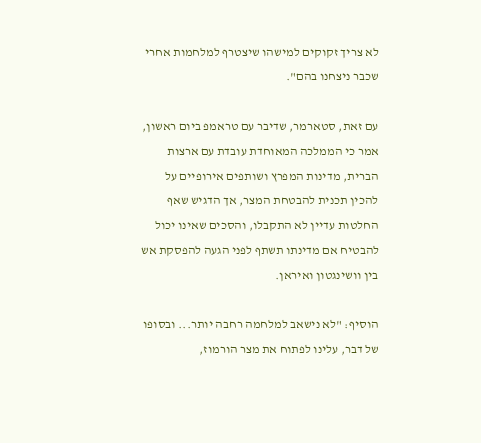לא צריך זקוקים למישהו שיצטרף למלחמות אחרי שכבר ניצחנו בהם".

עם זאת, סטארמר, שדיבר עם טראמפ ביום ראשון, אמר כי הממלכה המאוחדת עובדת עם ארצות הברית, מדינות המפרץ ושותפים אירופיים על להכין תכנית להבטחת המצר, אך הדגיש שאף החלטות עדיין לא התקבלו, והסכים שאינו יכול להבטיח אם מדינתו תשתף לפני הגעה להפסקת אש בין וושינגטון ואיראן.

הוסיף: "לא נישאב למלחמה רחבה יותר... ובסופו של דבר, עלינו לפתוח את מצר הורמוז,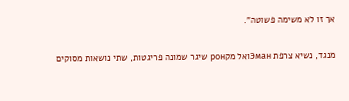אך זו לא משימה פשוטה".

מנגד, נשיא צרפת Эманואל מקрон שיגר שמונה פריגטות, שתי נושאות מסוקים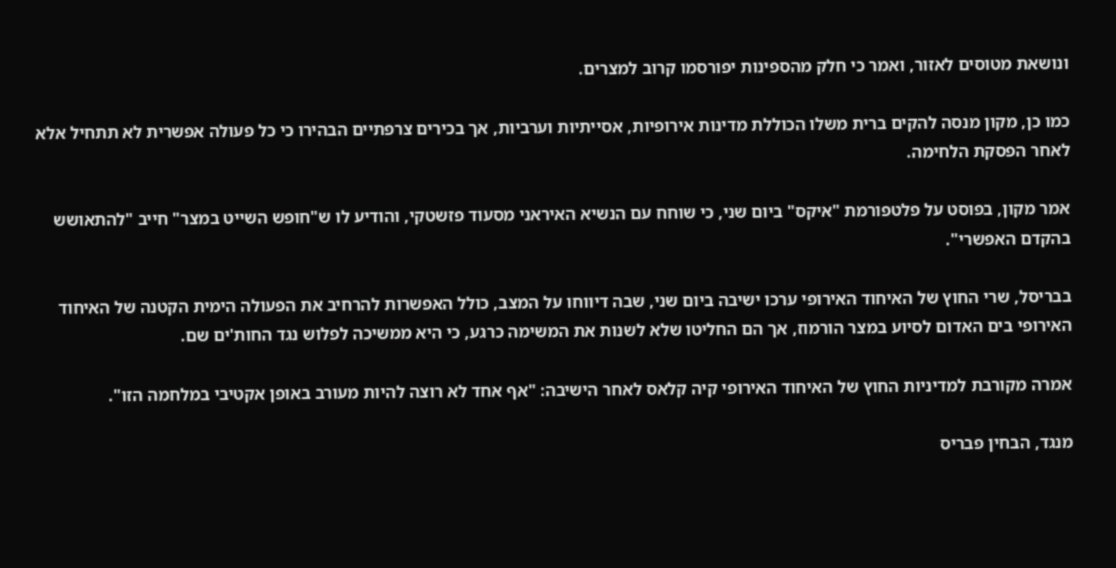ונושאת מטוסים לאזור, ואמר כי חלק מהספינות יפורסמו קרוב למצרים.

כמו כן, מקון מנסה להקים ברית משלו הכוללת מדינות אירופיות, אסייתיות וערביות, אך בכירים צרפתיים הבהירו כי כל פעולה אפשרית לא תתחיל אלא לאחר הפסקת הלחימה.

אמר מקון, בפוסט על פלטפורמת "איקס" ביום שני, כי שוחח עם הנשיא האיראני מסעוד פזשטקי, והודיע לו ש"חופש השייט במצר" חייב "להתאושש בהקדם האפשרי".

בבריסל, שרי החוץ של האיחוד האירופי ערכו ישיבה ביום שני, שבה דיווחו על המצב, כולל האפשרות להרחיב את הפעולה הימית הקטנה של האיחוד האירופי בים האדום לסיוע במצר הורמוז, אך הם החליטו שלא לשנות את המשימה כרגע, כי היא ממשיכה לפלוש נגד החות'ים שם.

אמרה מקורבת למדיניות החוץ של האיחוד האירופי קיה קלאס לאחר הישיבה: "אף אחד לא רוצה להיות מעורב באופן אקטיבי במלחמה הזו".

מנגד, הבחין פבריס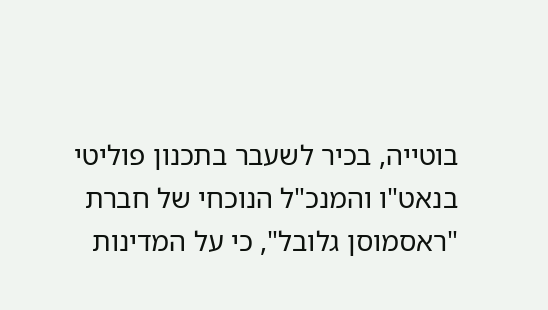בוטייה, בכיר לשעבר בתכנון פוליטי בנאט"ו והמנכ"ל הנוכחי של חברת "ראסמוסן גלובל", כי על המדינות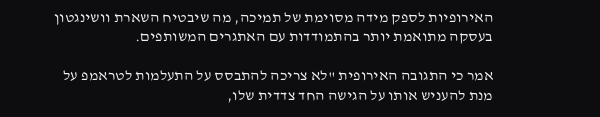האירופיות לספק מידה מסוימת של תמיכה, מה שיבטיח השארת וושינגטון בעסקה מתואמת יותר בהתמודדות עם האתגרים המשותפים.

אמר כי התגובה האירופית "לא צריכה להתבסס על התעלמות לטראמפ על מנת להעניש אותו על הגישה החד צדדית שלו,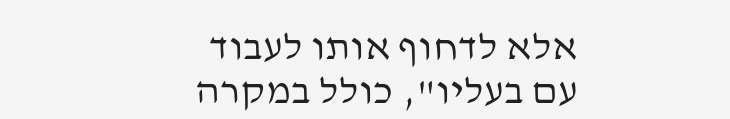אלא לדחוף אותו לעבוד עם בעליו", כולל במקרה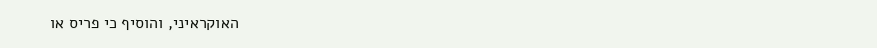האוקראיני, והוסיף כי פריס או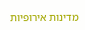מדינות אירופיות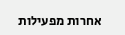אחרות מפעילות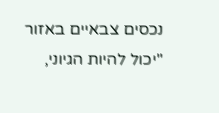נכסים צבאיים באזור "יכול להיות הגיוני,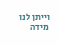וייתן לנו מידה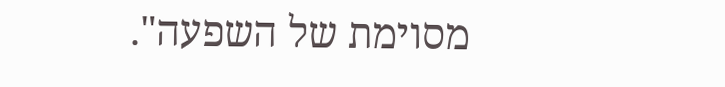מסוימת של השפעה".